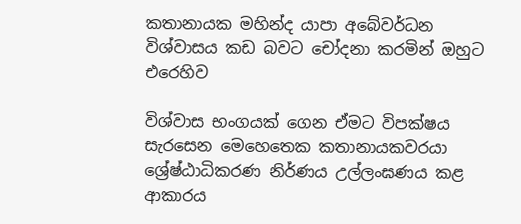කතානායක මහින්ද යාපා අබේවර්ධන විශ්වාසය කඩ බවට චෝදනා කරමින් ඔහුට එරෙහිව

විශ්වාස භංගයක් ගෙන ඒමට විපක්ෂය සැරසෙන මෙහෙතෙක කතානායකවරයා ශ්‍රේෂ්ඨාධිකරණ නිර්ණය උල්ලංඝණය කළ ආකාරය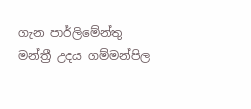ගැන පාර්ලිමේන්තු මන්ත්‍රී උදය ගම්මන්පිල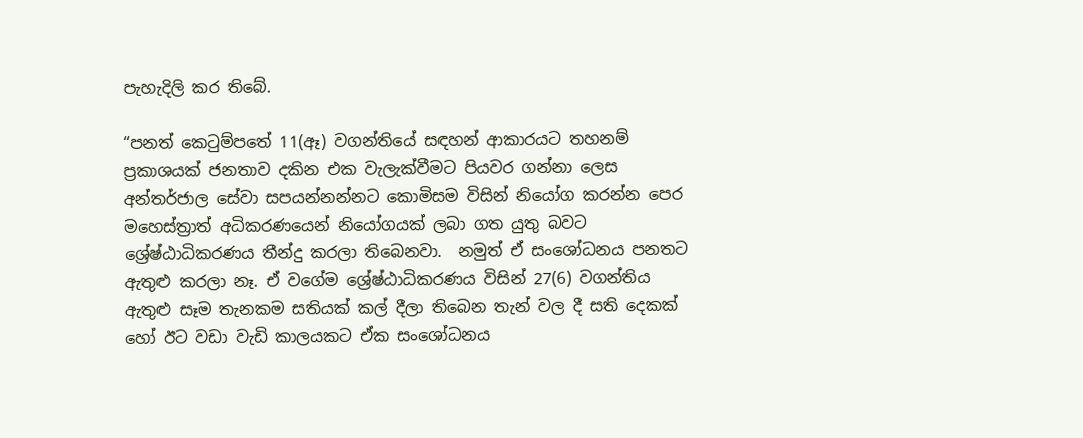පැහැදිලි කර තිබේ.

“පනත් කෙටුම්පතේ 11(ඈ) වගන්තියේ සඳහන් ආකාරයට තහනම් ප්‍රකාශයක් ජනතාව දකින එක වැලැක්වීමට පියවර ගන්නා ලෙස අන්තර්ජාල සේවා සපයන්නන්නට කොමිසම විසින් නියෝග කරන්න පෙර මහෙස්ත්‍රාත් අධිකරණයෙන් නියෝගයක් ලබා ගත යුතු බවට ශ්‍රේෂ්ඨාධිකරණය තීන්දු කරලා තිබෙනවා.  නමුත් ඒ සංශෝධනය පනතට ඇතුළු කරලා නෑ. ඒ වගේම ශ්‍රේෂ්ඨාධිකරණය විසින් 27(6) වගන්තිය ඇතුළු සෑම තැනකම සතියක් කල් දීලා තිබෙන තැන් වල දී සති දෙකක් හෝ ඊට වඩා වැඩි කාලයකට ඒක සංශෝධනය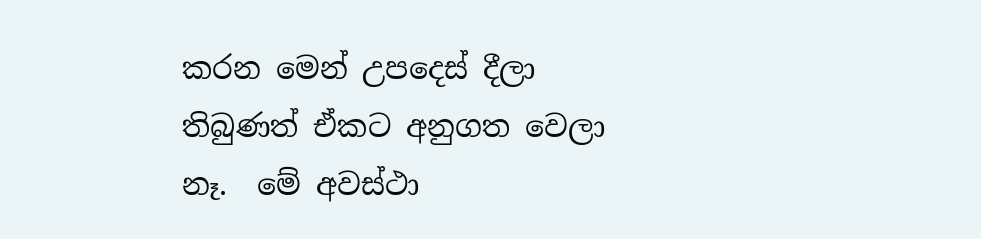කරන මෙන් උපදෙස් දීලා තිබුණත් ඒකට අනුගත වෙලා නෑ.  මේ අවස්ථා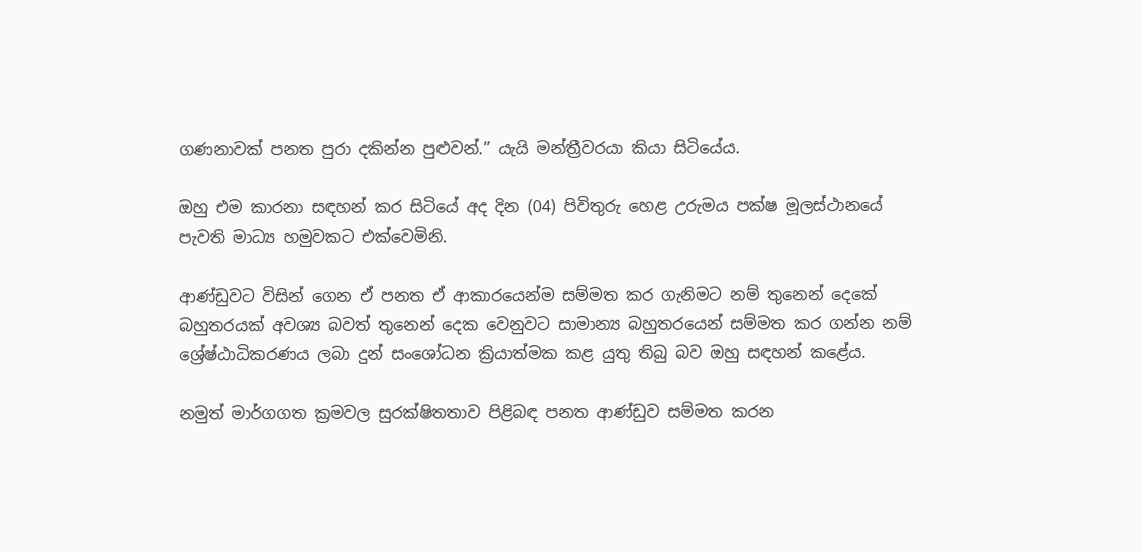ගණනාවක් පනත පුරා දකින්න පුළුවන්.” යැයි මන්ත්‍රීවරයා කියා සිටියේය.

ඔහු එම කාරනා සඳහන් කර සිටියේ අද දින (04) පිවිතුරු හෙළ උරුමය පක්ෂ මූලස්ථානයේ පැවති මාධ්‍ය හමුවකට එක්වෙමිනි.

ආණ්ඩුවට විසින් ගෙන ඒ පනත ඒ ආකාරයෙන්ම සම්මත කර ගැනිමට නම් තුනෙන් දෙකේ බහුතරයක් අවශ්‍ය බවත් තුනෙන් දෙක වෙනුවට සාමාන්‍ය බහුතරයෙන් සම්මත කර ගන්න නම් ශ්‍රේෂ්ඨාධිකරණය ලබා දුන් සංශෝධන ක්‍රියාත්මක කළ යුතු තිබු බව ඔහු සඳහන් කළේය.

නමුත් මාර්ගගත ක්‍රමවල සුරක්ෂිතතාව පිළිබඳ පනත ආණ්ඩුව සම්මත කරන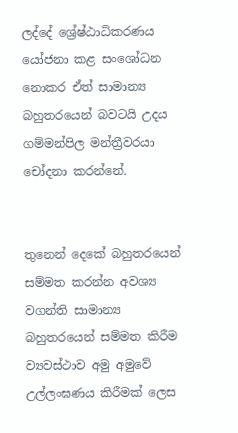ලද්දේ ශ්‍රේෂ්ඨාධිකරණය යෝජනා කළ සංශෝධන නොකර ඒත් සාමාන්‍ය බහුතරයෙන් බවටයි උදය ගම්මන්පිල මන්ත්‍රීවරයා චෝදනා කරන්නේ.


තුනෙන් දෙකේ බහුතරයෙන් සම්මත කරන්න අවශ්‍ය වගන්ති සාමාන්‍ය බහුතරයෙන් සම්මත කිරීම ව්‍යවස්ථාව අමු අමුවේ උල්ලංඝණය කිරීමක් ලෙස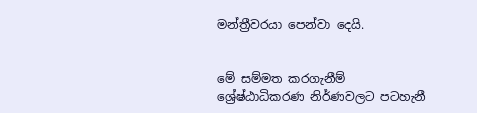මන්ත්‍රීවරයා පෙන්වා දෙයි.


මේ සම්මත කරගැනීම්  ශ්‍රේෂ්ඨාධිකරණ නිර්ණවලට පටහැනී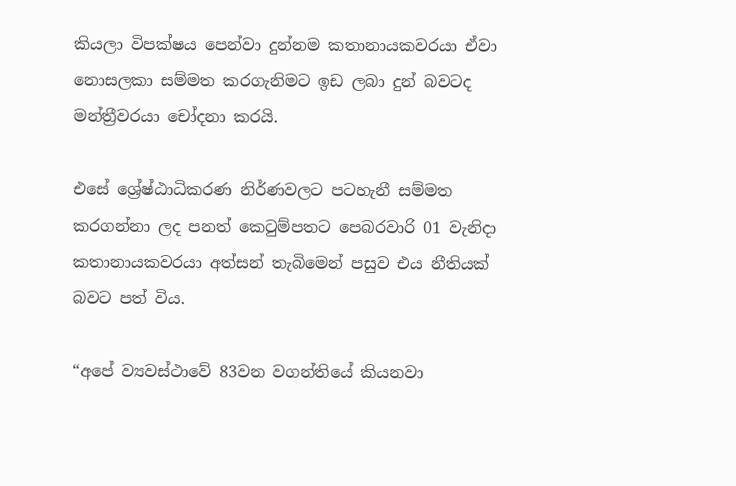කියලා විපක්ෂය පෙන්වා දුන්නම කතානායකවරයා ඒවා නොසලකා සම්මත කරගැනිමට ඉඩ ලබා දුන් බවටද මන්ත්‍රීවරයා චෝදනා කරයි.

එසේ ශ්‍රේෂ්ඨාධිකරණ නිර්ණවලට පටහැනී සම්මත කරගන්නා ලද පනත් කෙටුම්පතට පෙබරවාරි 01 වැනිදා කතානායකවරයා අත්සන් තැබිමෙන් පසුව එය නීතියක් බවට පත් විය.

“අපේ ව්‍යවස්ථාවේ 83වන වගන්තියේ කියනවා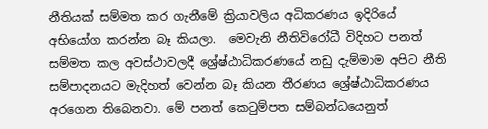නීතියක් සම්මත කර ගැනීමේ ක්‍රියාවලිය අධිකරණය ඉදිරියේ අභියෝග කරන්න බෑ කියලා.  මෙවැනි නීතිවිරෝධී විදිහට පනත් සම්මත කල අවස්ථාවලදී ශ්‍රේෂ්ඨාධිකරණයේ නඩු දැම්මාම අපිට නීති සම්පාදනයට මැදිහත් වෙන්න බෑ කියන තීරණය ශ්‍රේෂ්ඨාධිකරණය අරගෙන තිබෙනවා. මේ පනත් කෙටුම්පත සම්බන්ධයෙනුත්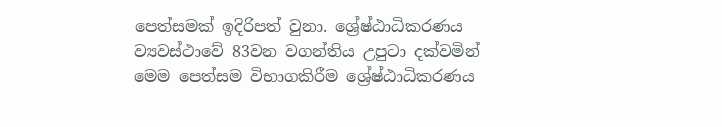පෙත්සමක් ඉදිරිපත් වුනා. ශ්‍රේෂ්ඨාධිකරණය ව්‍යවස්ථාවේ 83වන වගන්තිය උපුටා දක්වමින් මෙම පෙත්සම විභාගකිරීම ශ්‍රේෂ්ඨාධිකරණය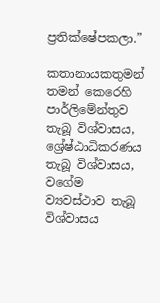ප්‍රතික්ෂේපකලා.”

කතානායකතුමන් තමන් කෙරෙහි පාර්ලිමේන්තුව තැබූ විශ්වාසය, ශ්‍රේෂ්ඨාධිකරණය  තැබූ විශ්වාසය, වගේම ව්‍යවස්ථාව තැබූ විශ්වාසය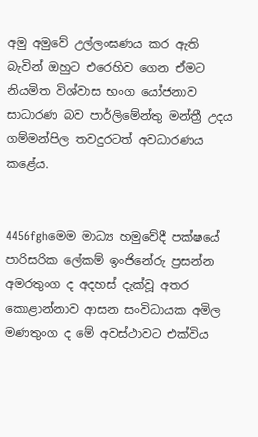අමු අමුවේ උල්ලංඝණය කර ඇති බැවින් ඔහුට එරෙහිව ගෙන ඒමට නියමිත විශ්වාස භංග යෝජනාව සාධාරණ බව පාර්ලිමේන්තු මන්ත්‍රී උදය ගම්මන්පිල තවදුරටත් අවධාරණය කළේය.


4456fghමෙම මාධ්‍ය හමුවේදී පක්ෂයේ පාරිසරික ලේකම් ඉංජිනේරු ප්‍රසන්න අමරතුංග ද අදහස් දැක්වූ අතර කොළාන්නාව ආසන සංවිධායක අමිල මණතුංග ද මේ අවස්ථාවට එක්විය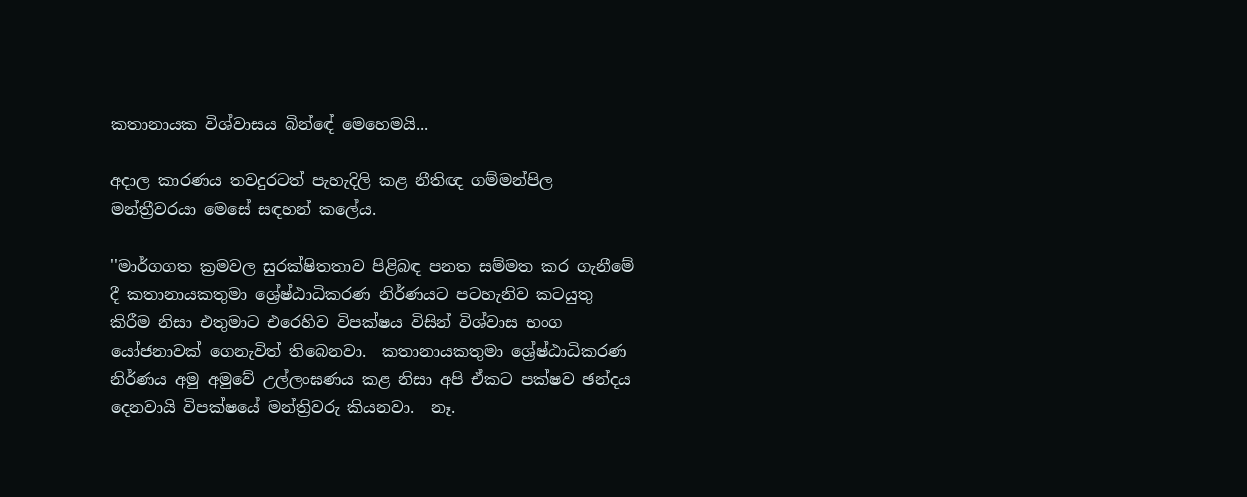කතානායක විශ්වාසය බින්ඳේ මෙහෙමයි...

අදාල කාරණය තවදුරටත් පැහැදිලි කළ නීතිඥ ගම්මන්පිල මන්ත්‍රීවරයා මෙසේ සඳහන් කලේය.

''මාර්ගගත ක්‍රමවල සුරක්ෂිතතාව පිළිබඳ පනත සම්මත කර ගැනීමේ දී කතානායකතුමා ශ්‍රේෂ්ඨාධිකරණ නිර්ණයට පටහැනිව කටයුතු කිරීම නිසා එතුමාට එරෙහිව විපක්ෂය විසින් විශ්වාස භංග යෝජනාවක් ගෙනැවිත් තිබෙනවා.  කතානායකතුමා ශ්‍රේෂ්ඨාධිකරණ නිර්ණය අමු අමුවේ උල්ලංඝණය කළ නිසා අපි ඒකට පක්ෂව ඡන්දය දෙනවායි විපක්ෂයේ මන්ත්‍රිවරු කියනවා.  නෑ.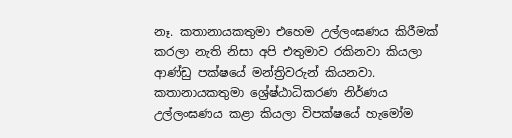නෑ. කතානායකතුමා එහෙම උල්ලංඝණය කිරීමක් කරලා නැති නිසා අපි එතුමාව රකිනවා කියලා ආණ්ඩු පක්ෂයේ මන්ත්‍රිවරුන් කියනවා.  කතානායකතුමා ශ්‍රේෂ්ඨාධිකරණ නිර්ණය උල්ලංඝණය කළා කියලා විපක්ෂයේ හැමෝම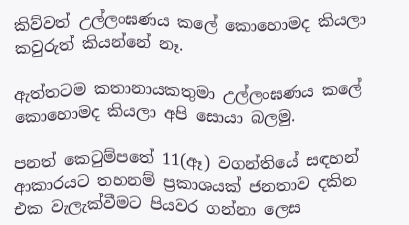කිව්වත් උල්ලංඝණය කලේ කොහොමද කියලා කවුරුත් කියන්නේ නෑ.

ඇත්තටම කතානායකතුමා උල්ලංඝණය කලේ කොහොමද කියලා අපි සොයා බලමු.

පනත් කෙටුම්පතේ 11(ඈ) වගන්තියේ සඳහන් ආකාරයට තහනම් ප්‍රකාශයක් ජනතාව දකින එක වැලැක්වීමට පියවර ගන්නා ලෙස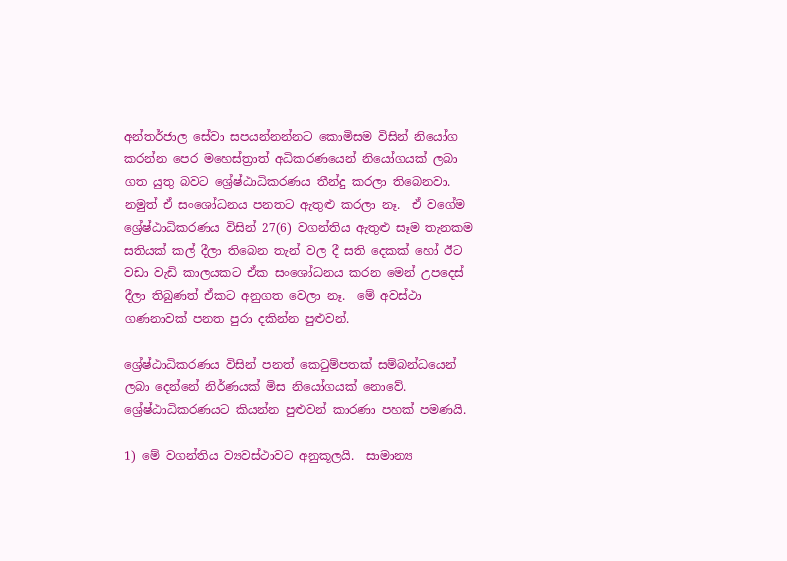අන්තර්ජාල සේවා සපයන්නන්නට කොමිසම විසින් නියෝග කරන්න පෙර මහෙස්ත්‍රාත් අධිකරණයෙන් නියෝගයක් ලබා ගත යුතු බවට ශ්‍රේෂ්ඨාධිකරණය තීන්දු කරලා තිබෙනවා.  නමුත් ඒ සංශෝධනය පනතට ඇතුළු කරලා නෑ.  ඒ වගේම ශ්‍රේෂ්ඨාධිකරණය විසින් 27(6) වගන්තිය ඇතුළු සෑම තැනකම සතියක් කල් දීලා තිබෙන තැන් වල දී සති දෙකක් හෝ ඊට වඩා වැඩි කාලයකට ඒක සංශෝධනය කරන මෙන් උපදෙස් දීලා තිබුණත් ඒකට අනුගත වෙලා නෑ.  මේ අවස්ථා ගණනාවක් පනත පුරා දකින්න පුළුවන්.

ශ්‍රේෂ්ඨාධිකරණය විසින් පනත් කෙටුම්පතක් සම්බන්ධයෙන් ලබා දෙන්නේ නිර්ණයක් මිස නියෝගයක් නොවේ.  ශ්‍රේෂ්ඨාධිකරණයට කියන්න පුළුවන් කාරණා පහක් පමණයි.

1) මේ වගන්තිය ව්‍යවස්ථාවට අනුකූලයි.  සාමාන්‍ය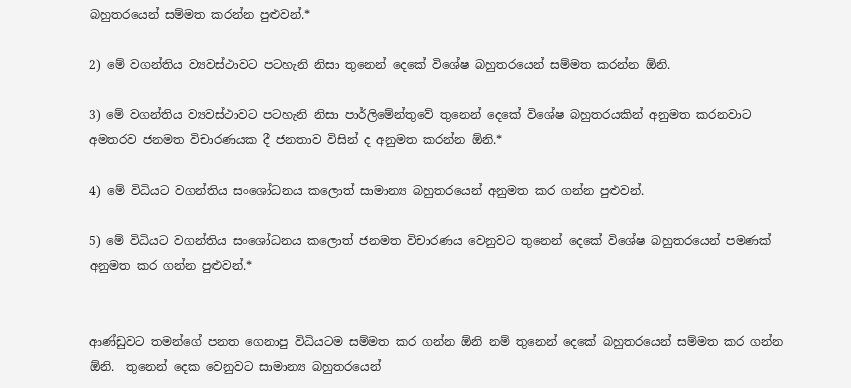බහුතරයෙන් සම්මත කරන්න පුළුවන්.*

2) මේ වගන්තිය ව්‍යවස්ථාවට පටහැනි නිසා තුනෙන් දෙකේ විශේෂ බහුතරයෙන් සම්මත කරන්න ඕනි.

3) මේ වගන්තිය ව්‍යවස්ථාවට පටහැනි නිසා පාර්ලිමේන්තුවේ තුනෙන් දෙකේ විශේෂ බහුතරයකින් අනුමත කරනවාට අමතරව ජනමත විචාරණයක දී ජනතාව විසින් ද අනුමත කරන්න ඕනි.*

4) මේ විධියට වගන්තිය සංශෝධනය කලොත් සාමාන්‍ය බහුතරයෙන් අනුමත කර ගන්න පුළුවන්.

5) මේ විධියට වගන්තිය සංශෝධනය කලොත් ජනමත විචාරණය වෙනුවට තුනෙන් දෙකේ විශේෂ බහුතරයෙන් පමණක් අනුමත කර ගන්න පුළුවන්.*


ආණ්ඩුවට තමන්ගේ පනත ගෙනාපු විධියටම සම්මත කර ගන්න ඕනි නම් තුනෙන් දෙකේ බහුතරයෙන් සම්මත කර ගන්න ඕනි.  තුනෙන් දෙක වෙනුවට සාමාන්‍ය බහුතරයෙන්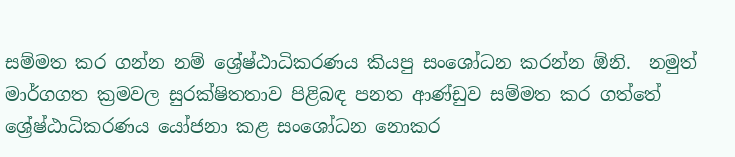සම්මත කර ගන්න නම් ශ්‍රේෂ්ඨාධිකරණය කියපු සංශෝධන කරන්න ඕනි.  නමුත් මාර්ගගත ක්‍රමවල සුරක්ෂිතතාව පිළිබඳ පනත ආණ්ඩුව සම්මත කර ගත්තේ ශ්‍රේෂ්ඨාධිකරණය යෝජනා කළ සංශෝධන නොකර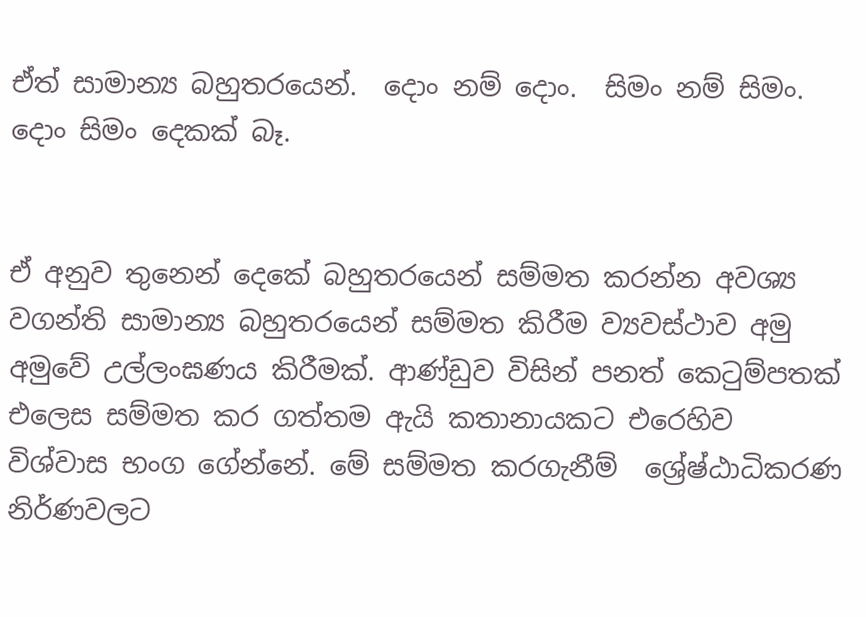ඒත් සාමාන්‍ය බහුතරයෙන්.  දොං නම් දොං.  සිමං නම් සිමං.  දොං සිමං දෙකක් බෑ.


ඒ අනුව තුනෙන් දෙකේ බහුතරයෙන් සම්මත කරන්න අවශ්‍ය වගන්ති සාමාන්‍ය බහුතරයෙන් සම්මත කිරීම ව්‍යවස්ථාව අමු අමුවේ උල්ලංඝණය කිරීමක්. ආණ්ඩුව විසින් පනත් කෙටුම්පතක් එලෙස සම්මත කර ගත්තම ඇයි කතානායකට එරෙහිව විශ්වාස භංග ගේන්නේ. මේ සම්මත කරගැනීම්  ශ්‍රේෂ්ඨාධිකරණ නිර්ණවලට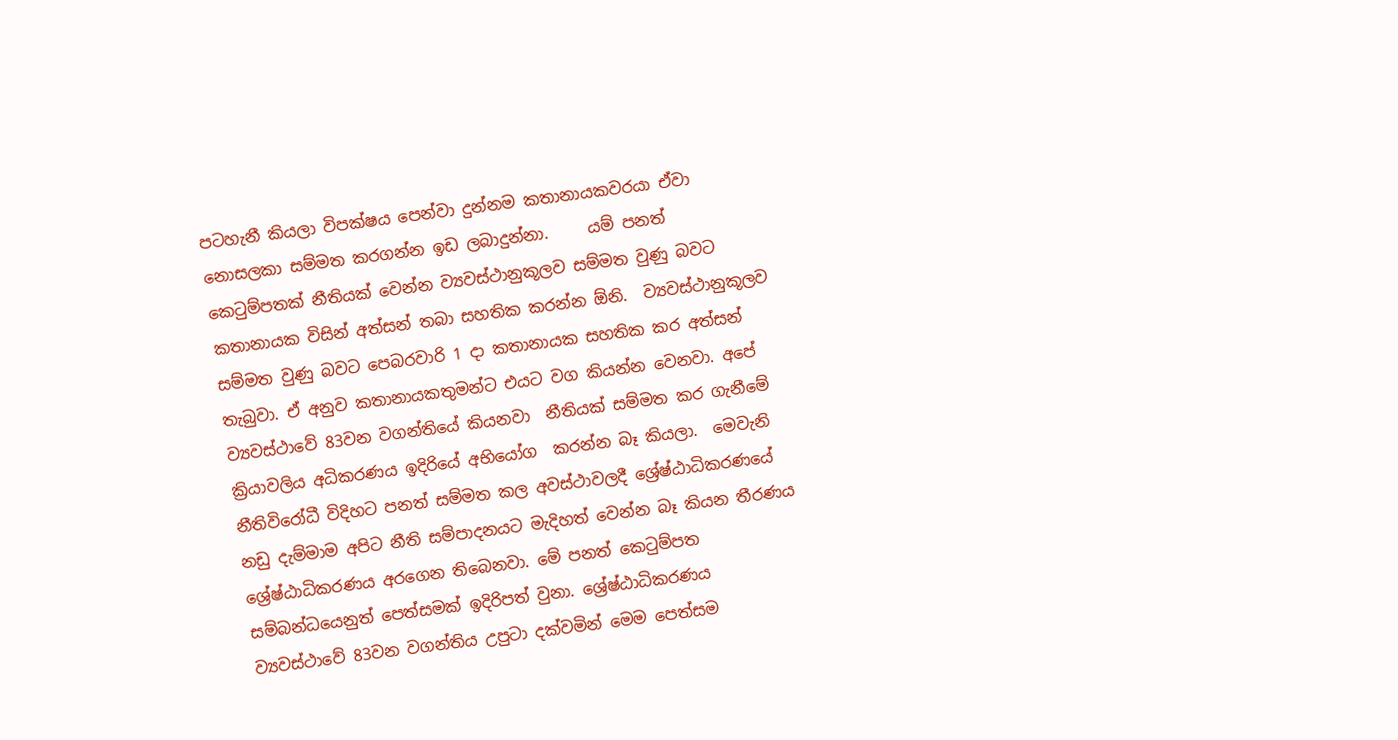පටහැනී කියලා විපක්ෂය පෙන්වා දුන්නම කතානායකවරයා ඒවා නොසලකා සම්මත කරගන්න ඉඩ ලබාදුන්නා.     යම් පනත් කෙටුම්පතක් නීතියක් වෙන්න ව්‍යවස්ථානුකූලව සම්මත වුණු බවට කතානායක විසින් අත්සන් තබා සහතික කරන්න ඕනි.  ව්‍යවස්ථානුකූලව සම්මත වුණු බවට පෙබරවාරි 1 දා කතානායක සහතික කර අත්සන් තැබුවා. ඒ අනුව කතානායකතුමන්ට එයට වග කියන්න වෙනවා. අපේ ව්‍යවස්ථාවේ 83වන වගන්තියේ කියනවා  නීතියක් සම්මත කර ගැනීමේ ක්‍රියාවලිය අධිකරණය ඉදිරියේ අභියෝග  කරන්න බෑ කියලා.  මෙවැනි නීතිවිරෝධී විදිහට පනත් සම්මත කල අවස්ථාවලදී ශ්‍රේෂ්ඨාධිකරණයේ නඩු දැම්මාම අපිට නීති සම්පාදනයට මැදිහත් වෙන්න බෑ කියන තීරණය ශ්‍රේෂ්ඨාධිකරණය අරගෙන තිබෙනවා. මේ පනත් කෙටුම්පත සම්බන්ධයෙනුත් පෙත්සමක් ඉදිරිපත් වුනා. ශ්‍රේෂ්ඨාධිකරණය ව්‍යවස්ථාවේ 83වන වගන්තිය උපුටා දක්වමින් මෙම පෙත්සම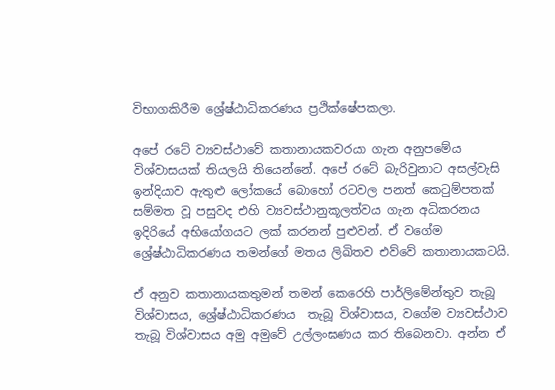විභාගකිරීම ශ්‍රේෂ්ඨාධිකරණය ප්‍රථික්ෂේපකලා.

අපේ රටේ ව්‍යවස්ථාවේ කතානායකවරයා ගැන අනුපමේය විශ්වාසයක් තියලයි තියෙන්නේ. අපේ රටේ බැරිවුනාට අසල්වැසි ඉන්දියාව ඇතුළු ලෝකයේ බොහෝ රටවල පනත් කෙටුම්පතක් සම්මත වූ පසුවද එහි ව්‍යවස්ථානුකූලත්වය ගැන අධිකරනය ඉදිරියේ අභියෝගයට ලක් කරනන් පුළුවන්. ඒ වගේම ශ්‍රේෂ්ඨාධිකරණය තමන්ගේ මතය ලිඛිතව එව්වේ කතානායකටයි.

ඒ අනුව කතානායකතුමන් තමන් කෙරෙහි පාර්ලිමේන්තුව තැබූ විශ්වාසය, ශ්‍රේෂ්ඨාධිකරණය  තැබූ විශ්වාසය, වගේම ව්‍යවස්ථාව තැබූ විශ්වාසය අමු අමුවේ උල්ලංඝණය කර තිබෙනවා. අන්න ඒ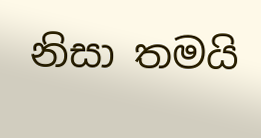නිසා තමයි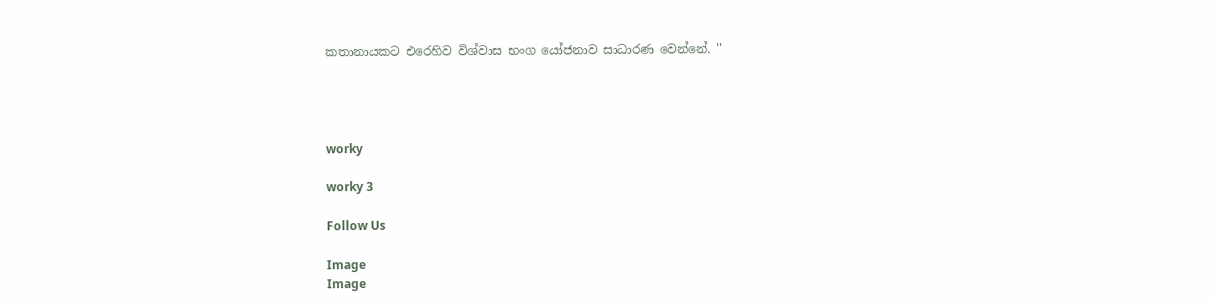කතානායකට එරෙහිව විශ්වාස භංග යෝජනාව සාධාරණ වෙන්නේ. ''




worky

worky 3

Follow Us

Image
Image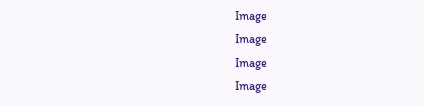Image
Image
Image
Image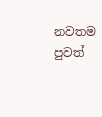නවතම පුවත්